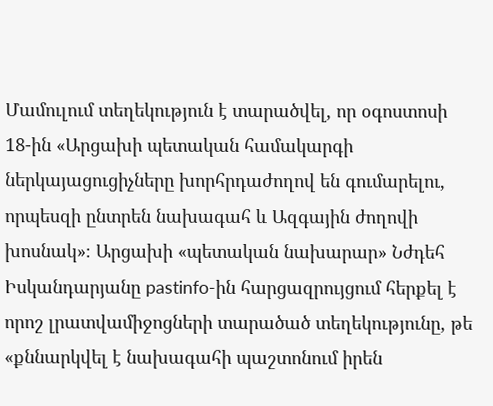Մամուլում տեղեկություն է տարածվել, որ օգոստոսի 18-ին «Արցախի պետական համակարգի ներկայացուցիչները խորհրդաժողով են գումարելու, որպեսզի ընտրեն նախագահ և Ազգային ժողովի խոսնակ»։ Արցախի «պետական նախարար» Նժդեհ Իսկանդարյանը pastinfo-ին հարցազրույցում հերքել է որոշ լրատվամիջոցների տարածած տեղեկությունը, թե «քննարկվել է նախագահի պաշտոնում իրեն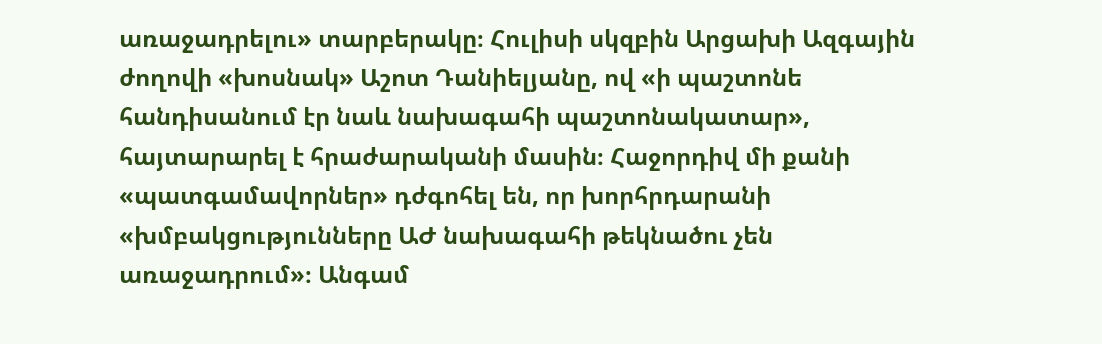առաջադրելու» տարբերակը։ Հուլիսի սկզբին Արցախի Ազգային ժողովի «խոսնակ» Աշոտ Դանիելյանը, ով «ի պաշտոնե հանդիսանում էր նաև նախագահի պաշտոնակատար», հայտարարել է հրաժարականի մասին։ Հաջորդիվ մի քանի «պատգամավորներ» դժգոհել են, որ խորհրդարանի «խմբակցությունները ԱԺ նախագահի թեկնածու չեն առաջադրում»։ Անգամ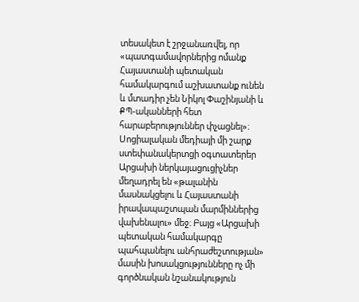տեսակետ է շրջանառվել, որ «պատգամավորներից ոմանք Հայաստանի պետական համակարգում աշխատանք ունեն և մտադիր չեն Նիկոլ Փաշինյանի և ՔՊ-ականների հետ հարաբերություններ փչացնել»։ Սոցիալական մեդիայի մի շարք ստեփանակերտցի օգտատերեր Արցախի ներկայացուցիչներ մեղադրել են «թալանին մասնակցելու և Հայաստանի իրավապաշտպան մարմիններից վախենալու» մեջ։ Բայց «Արցախի պետական համակարգը պահպանելու անհրաժեշտության» մասին խոսակցությունները ոչ մի գործնական նշանակություն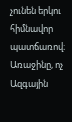չունեն երկու հիմնավոր պատճառով։ Առաջինը, ոչ Ազգային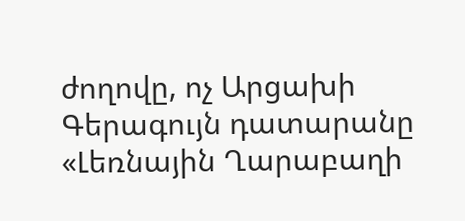ժողովը, ոչ Արցախի Գերագույն դատարանը «Լեռնային Ղարաբաղի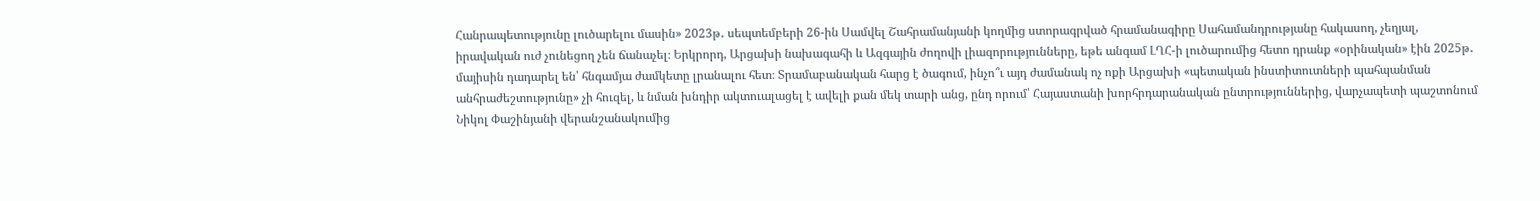Հանրապետությունը լուծարելու մասին» 2023թ․ սեպտեմբերի 26-ին Սամվել Շահրամանյանի կողմից ստորագրված հրամանագիրը Սահամանդրությանը հակասող, չեղյալ, իրավական ուժ չունեցող չեն ճանաչել։ Երկրորդ, Արցախի նախագահի և Ազգային ժողովի լիազորությունները, եթե անգամ ԼՂՀ-ի լուծարումից հետո դրանք «օրինական» էին 2025թ․ մայիսին դադարել են՝ հնգամյա ժամկետը լրանալու հետ։ Տրամաբանական հարց է ծագում, ինչո՞ւ այդ ժամանակ ոչ ոքի Արցախի «պետական ինստիտուտների պահպանման անհրաժեշտությունը» չի հուզել, և նման խնդիր ակտուալացել է ավելի քան մեկ տարի անց, ընդ որում՝ Հայաստանի խորհրդարանական ընտրություններից, վարչապետի պաշտոնում Նիկոլ Փաշինյանի վերանշանակումից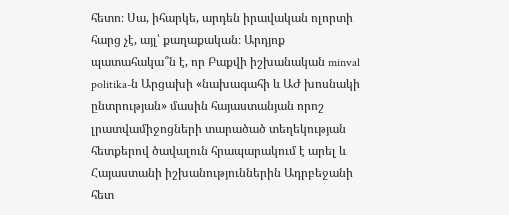հետո։ Սա, իհարկե, արդեն իրավական ոլորտի հարց չէ, այլ՝ քաղաքական։ Արդյոք պատահակա՞ն է, որ Բաքվի իշխանական minval politika-ն Արցախի «նախագահի և ԱԺ խոսնակի ընտրության» մասին հայաստանյան որոշ լրատվամիջոցների տարածած տեղեկության հետքերով ծավալուն հրապարակում է արել և Հայաստանի իշխանություններին Ադրբեջանի հետ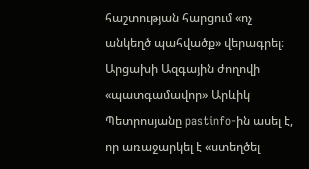հաշտության հարցում «ոչ անկեղծ պահվածք» վերագրել։ Արցախի Ազգային ժողովի «պատգամավոր» Արևիկ Պետրոսյանը pastinfo-ին ասել է, որ առաջարկել է «ստեղծել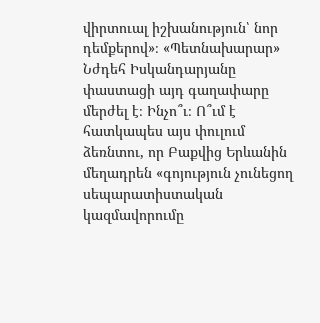վիրտուալ իշխանություն՝ նոր դեմքերով»։ «Պետնախարար» Նժդեհ Իսկանդարյանը փաստացի այդ գաղափարը մերժել է։ Ինչո՞ւ։ Ո՞ւմ է հատկապես այս փուլում ձեռնտու, որ Բաքվից Երևանին մեղադրեն «գոյություն չունեցող սեպարատիստական կազմավորումը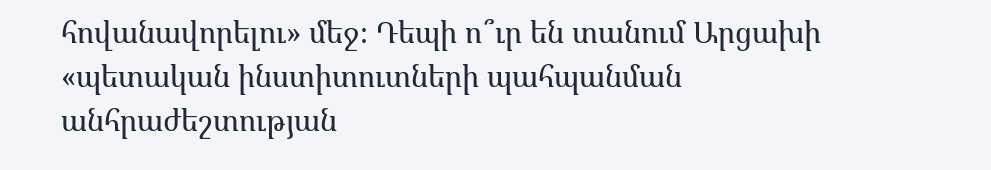հովանավորելու» մեջ։ Դեպի ո՞ւր են տանում Արցախի «պետական ինստիտուտների պահպանման անհրաժեշտության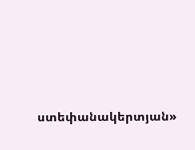ստեփանակերտյան»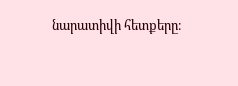նարատիվի հետքերը։